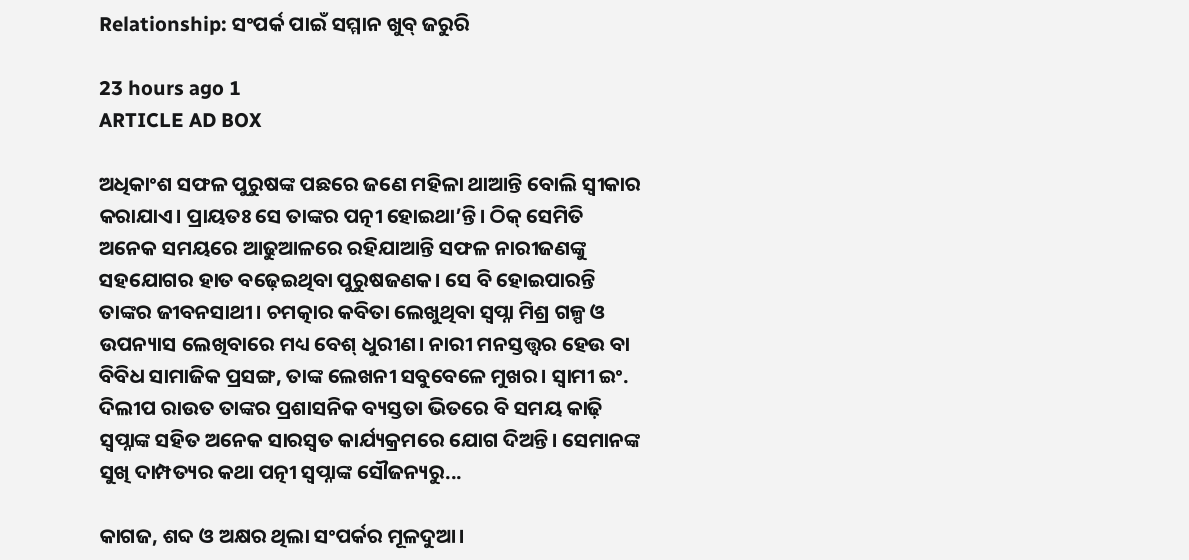Relationship: ସଂପର୍କ ପାଇଁ ସମ୍ମାନ ଖୁବ୍‌ ଜରୁରି

23 hours ago 1
ARTICLE AD BOX

ଅଧିକାଂଶ ସଫଳ ପୁରୁଷଙ୍କ ପଛରେ ଜଣେ ମହିଳା ଥାଆନ୍ତି ବୋଲି ସ୍ବୀକାର କରାଯାଏ। ପ୍ରାୟତଃ ସେ ତାଙ୍କର ପତ୍ନୀ ହୋଇଥା’ନ୍ତି। ଠିକ୍‌ ସେମିତି ଅନେକ ସମୟରେ ଆଢୁଆଳରେ ରହିଯାଆନ୍ତି ସଫଳ ନାରୀଜଣଙ୍କୁ ସହଯୋଗର ହାତ ବଢ଼େଇଥିବା ପୁରୁଷଜଣକ। ସେ ବି ହୋଇପାରନ୍ତି ତାଙ୍କର ଜୀବନସାଥୀ। ଚମତ୍କାର କବିତା ଲେଖୁଥିବା ସ୍ବପ୍ନା ମିଶ୍ର ଗଳ୍ପ ଓ ଉପନ୍ୟାସ ଲେଖିବାରେ ମଧ୍ୟ ବେଶ୍‌ ଧୁରୀଣ। ନାରୀ ମନସ୍ତତ୍ତ୍ବର ହେଉ ବା ବିବିଧ ସାମାଜିକ ପ୍ରସଙ୍ଗ, ତାଙ୍କ ଲେଖନୀ ସବୁବେଳେ ମୁଖର। ସ୍ବାମୀ ଇଂ. ଦିଲୀପ ରାଉତ ତାଙ୍କର ପ୍ରଶାସନିକ ବ୍ୟସ୍ତତା ଭିତରେ ବି ସମୟ କାଢ଼ି ସ୍ବପ୍ନାଙ୍କ ସହିତ ଅନେକ ସାରସ୍ବତ କାର୍ଯ୍ୟକ୍ରମରେ ଯୋଗ ଦିଅନ୍ତି। ସେମାନଙ୍କ ସୁଖି ଦାମ୍ପତ୍ୟର କଥା ପତ୍ନୀ ସ୍ବପ୍ନାଙ୍କ ସୌଜନ୍ୟରୁ...

କାଗଜ, ଶବ୍ଦ ଓ ଅକ୍ଷର ଥିଲା ସଂପର୍କର ମୂଳଦୁଆ।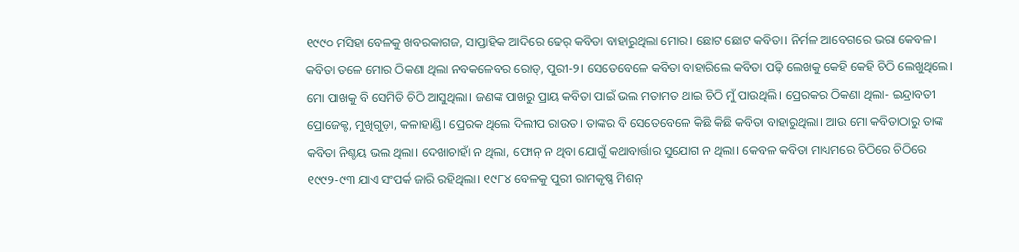୧୯୯୦ ମସିହା ବେଳକୁ ଖବରକାଗଜ, ସାପ୍ତାହିକ ଆଦିରେ ଢେର୍‌ କବିତା ବାହାରୁଥିଲା ମୋର। ଛୋଟ ଛୋଟ କବିତା। ନିର୍ମଳ ଆବେଗରେ ଭରା କେବଳ। କବିତା ତଳେ ମୋର ଠିକଣା ଥିଲା ‌ନବକଳେବର ରୋଡ୍‌, ପୁରୀ-୨। ସେତେବେଳେ କବିତା ବାହାରିଲେ କବିତା ପଢ଼ି ଲେଖକୁ କେହି କେହି ଚିଠି ଲେଖୁଥିଲେ। ମୋ ପାଖକୁ ବି ସେମିତି ଚିଠି ଆସୁଥିଲା। ଜଣଙ୍କ ପାଖରୁ ପ୍ରାୟ କବିତା ପାଇଁ ଭଲ ମତାମତ ଥାଇ ଚିଠି ମୁଁ ପାଉଥିଲି। ପ୍ରେରକ‌ର ଠିକଣା ଥିଲା- ଇନ୍ଦ୍ରାବତୀ ପ୍ରୋଜେକ୍ଟ, ମୁଖିଗୁଡ଼ା, କଳାହାଣ୍ଡି। ପ୍ରେରକ ଥିଲେ ଦିଲୀପ ରାଉତ। ତାଙ୍କର ବି ସେତେବେଳେ କିଛି କିଛି କବିତା ବାହାରୁଥିଲା। ଆଉ ମୋ କବିତାଠାରୁ ତାଙ୍କ କବିତା ନିଶ୍ଚୟ ଭଲ ଥିଲା। ଦେଖାଚାହାଁ ନ ଥିଲା, ଫୋନ୍‌ ନ ଥିବା ଯୋଗୁଁ କଥାବାର୍ତ୍ତାର ସୁଯୋଗ ନ ଥିଲା। କେବଳ କବିତା ମାଧ୍ୟମରେ ଚିଠିରେ ଚିଠିରେ ୧୯୯୨-୯୩ ଯାଏ ସଂପର୍କ ଜାରି ରହିଥିଲା। ୧୯୮୪ ବେଳକୁ ପୁରୀ ରାମକୃଷ୍ଣ ମିଶନ୍‌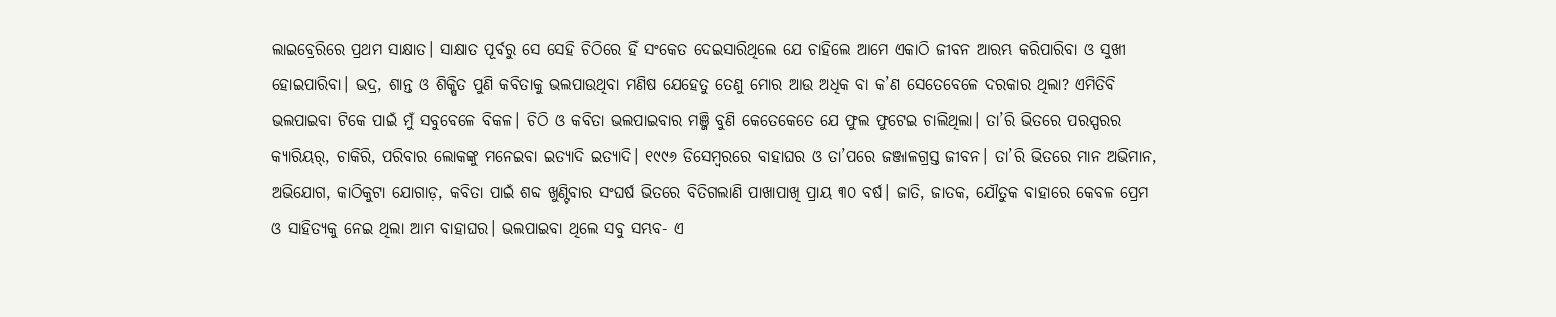ଲାଇବ୍ରେରିରେ ପ୍ରଥମ ସାକ୍ଷାତ। ସାକ୍ଷାତ ପୂର୍ବରୁ ସେ ସେହି ଚିଠିରେ ହିଁ ସଂକେତ ଦେଇସାରିଥିଲେ ଯେ ଚାହିଲେ ଆମେ ଏକାଠି ଜୀବନ ଆରମ୍ଭ କରିପାରିବା ଓ ସୁଖୀ ହୋଇପାରିବା। ଭଦ୍ର, ଶାନ୍ତ ଓ ଶିକ୍ଷିତ ପୁଣି କବିତାକୁ ଭଲପାଉଥିବା ମଣିଷ ଯେହେତୁ ତେଣୁ ମୋର ଆଉ ଅଧିକ ବା କ’ଣ ସେତେବେଳେ ଦରକାର ଥିଲା? ଏମିତିବି ଭଲପାଇବା ଟିକେ ପାଇଁ ମୁଁ ସବୁବେଳେ ବିକଳ। ଚିଠି ଓ କବିତା ‌ଭଲପାଇବାର ମଞ୍ଜି ବୁଣି କେତେକେତେ ଯେ ଫୁଲ ଫୁଟେଇ ଚାଲିଥିଲା। ତା’ରି ଭିତରେ ପରସ୍ପରର କ୍ୟାରିୟର୍‌, ଚାକିରି, ପରିବାର ଲୋକଙ୍କୁ ମନେଇବା ଇତ୍ୟାଦି ଇତ୍ୟାଦି। ୧୯୯୬ ଡିସେମ୍ବରରେ ବାହାଘର ଓ ତା’ପରେ ଜଞ୍ଜାଳଗ୍ରସ୍ତ ଜୀବନ। ତା’ରି ଭିତରେ ମାନ ଅଭିମାନ, ଅଭିଯୋଗ, କାଠିକୁଟା ଯୋଗାଡ଼, କବିତା ପାଇଁ ଶବ୍ଦ ଖୁଣ୍ଟିବାର ସଂଘର୍ଷ ଭିତରେ ବିତିଗଲାଣି ପାଖାପାଖି ପ୍ରାୟ ୩୦ ବର୍ଷ। ଜାତି, ଜାତକ, ଯୌତୁକ ବାହାରେ କେବଳ ପ୍ରେମ ଓ ସାହିତ୍ୟକୁ ନେଇ ଥିଲା ଆମ ବାହାଘର। ଭଲପାଇବା ଥିଲେ ସବୁ ସମ୍ଭବ- ଏ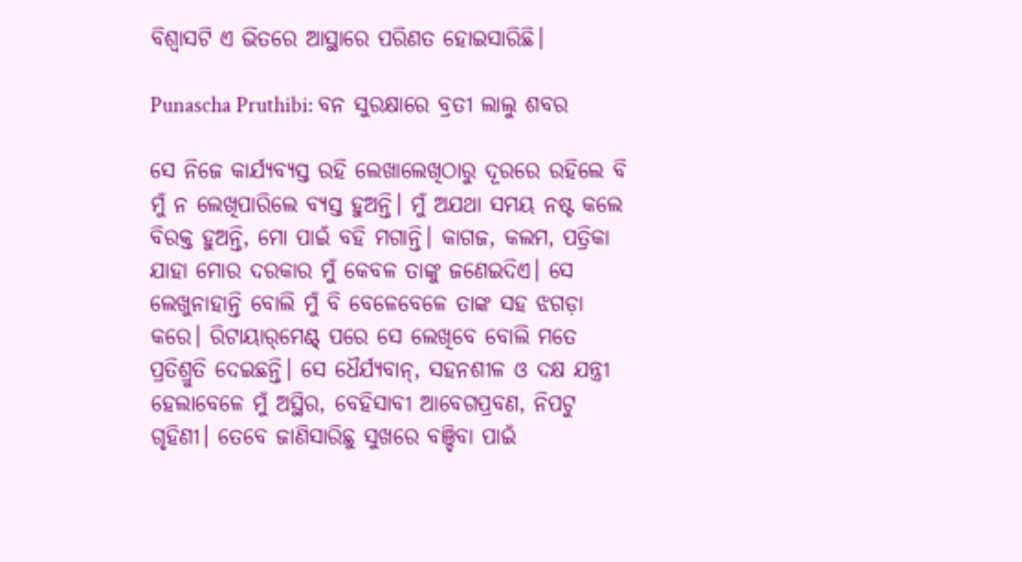ବିଶ୍ବାସଟି ଏ ଭିତରେ ଆସ୍ଥାରେ ପରିଣତ ହୋଇସାରିଛି।

Punascha Pruthibi: ବନ ସୁରକ୍ଷାରେ ବ୍ରତୀ ଲାଲୁ ଶବର

ସେ ନିଜେ କାର୍ଯ୍ୟବ୍ୟସ୍ତ ରହି ଲେଖାଲେଖିଠାରୁ ଦୂରରେ ରହିଲେ ବି ମୁଁ ନ ଲେଖିପାରିଲେ ବ୍ୟସ୍ତ ହୁଅନ୍ତି। ମୁଁ ଅଯଥା ସମୟ ନଷ୍ଟ କଲେ ବିରକ୍ତ ହୁଅନ୍ତି, ମୋ ପାଇଁ ବହି ମଗାନ୍ତି। କାଗଜ, କଲମ, ପତ୍ରିକା ଯାହା ମୋର ଦରକାର ମୁଁ କେବଳ ତାଙ୍କୁ ଜଣେଇଦିଏ। ସେ ଲେଖୁନାହାନ୍ତି ବୋଲି ମୁଁ ବି ବେଳେବେଳେ ତାଙ୍କ ସହ ଝଗଡ଼ା କରେ। ରିଟାୟାର୍‌ମେଣ୍ଟ୍‌ ପରେ ସେ ଲେଖିବେ ବୋଲି ମତେ ପ୍ରତିଶ୍ରୁତି ଦେଇଛନ୍ତି। ସେ ଧୈର୍ଯ୍ୟବାନ୍‌, ସହନଶୀଳ ଓ ଦକ୍ଷ ଯନ୍ତ୍ରୀ ହେଲାବେଳେ ମୁଁ ଅସ୍ଥିର, ବେହିସାବୀ ଆବେଗପ୍ରବଣ, ନିପଟୁ ଗୃହିଣୀ। ତେବେ ଜାଣିସାରିଛୁ ସୁଖରେ ବଞ୍ଚିବା ପାଇଁ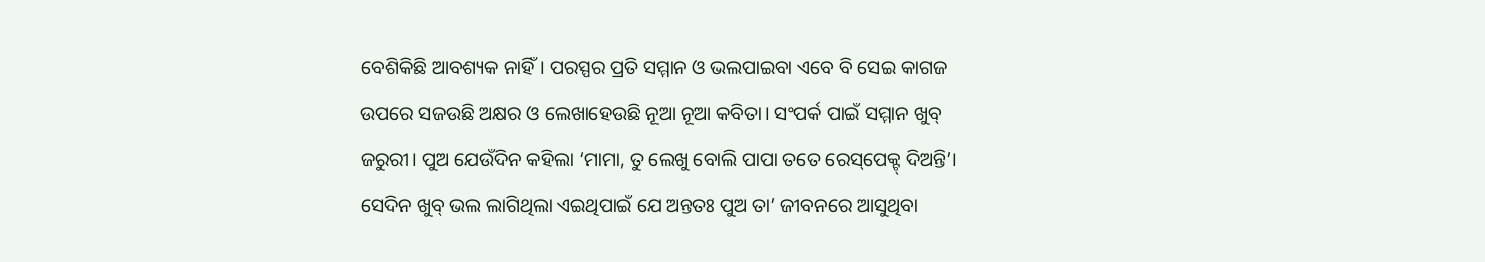ବେଶିକିଛି ଆବଶ୍ୟକ ନାହିଁ। ପରସ୍ପର ପ୍ରତି ସମ୍ମାନ ଓ ଭଲପାଇବା ଏବେ ବି ସେଇ କାଗଜ ଉପରେ ସଜଉଛି ଅକ୍ଷର ଓ ଲେଖାହେଉଛି ନୂଆ ନୂଆ କବିତା। ସଂପର୍କ ପାଇଁ ସମ୍ମାନ ଖୁବ୍‌ ଜରୁରୀ। ପୁଅ ଯେଉଁଦିନ କହିଲା ‘ମାମା, ତୁ ଲେଖୁ ବୋଲି ପାପା ତତେ ରେସ୍‌ପେକ୍ଟ୍‌ ଦିଅନ୍ତି’। ସେଦିନ ଖୁବ୍‌ ଭଲ ଲାଗିଥିଲା ଏଇଥିପାଇଁ ଯେ ଅନ୍ତତଃ ପୁଅ ତା’ ଜୀବନରେ ଆସୁଥିବା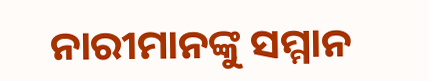ନାରୀମାନଙ୍କୁ ସମ୍ମାନ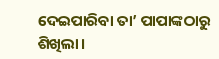ଦେଇପାରିବା ତା’ ପାପାଙ୍କଠାରୁ ଶିଖିଲା।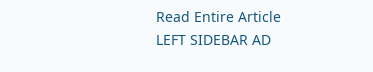Read Entire Article
LEFT SIDEBAR AD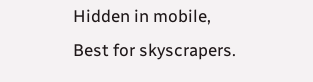Hidden in mobile, Best for skyscrapers.